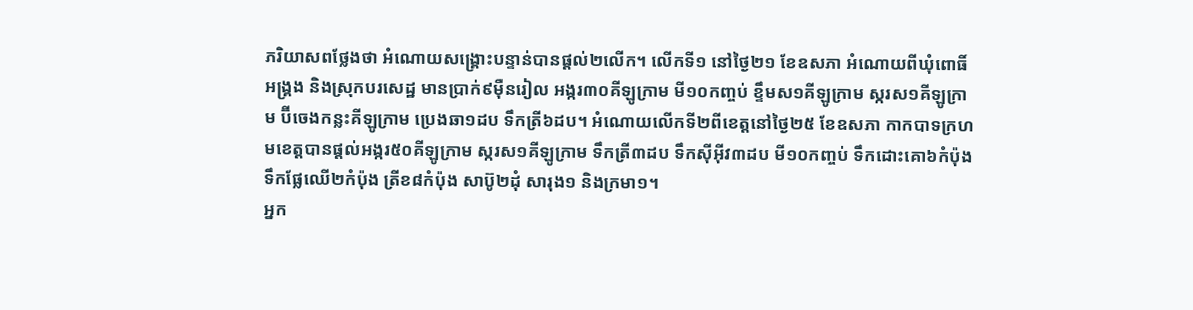ភរិយាសពថ្លែងថា អំណោយសង្រ្គោះបន្ទាន់បានផ្តល់២លើក។ លើកទី១ នៅថ្ងៃ២១ ខែឧសភា អំណោយពីឃុំពោធិ៍អង្រ្គង និងស្រុកបរសេដ្ឋ មានប្រាក់៩ម៉ឺនរៀល អង្ករ៣០គីឡូក្រាម មី១០កញ្ចប់ ខ្ទឹមស១គីឡូក្រាម ស្ករស១គីឡូក្រាម ប៊ីចេងកន្លះគីឡូក្រាម ប្រេងឆា១ដប ទឹកត្រី៦ដប។ អំណោយលើកទី២ពីខេត្តនៅថ្ងៃ២៥ ខែឧសភា កាកបាទក្រហមខេត្តបានផ្តល់អង្ករ៥០គីឡូក្រាម ស្ករស១គីឡូក្រាម ទឹកត្រី៣ដប ទឹកស៊ីអ៊ីវ៣ដប មី១០កញ្ចប់ ទឹកដោះគោ៦កំប៉ុង ទឹកផ្លែឈើ២កំប៉ុង ត្រីខ៨កំប៉ុង សាប៊ូ២ដុំ សារុង១ និងក្រមា១។
អ្នក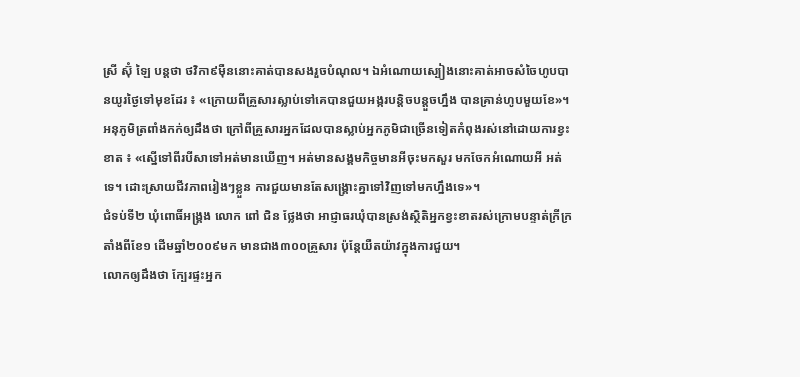ស្រី ស៊ុំ ឡៃ បន្តថា ថវិកា៩ម៉ឺននោះគាត់បានសងរួចបំណុល។ ឯអំណោយស្បៀងនោះគាត់អាចសំចៃហូបបានយូរថ្ងៃទៅមុខដែរ ៖ «ក្រោយពីគ្រួសារស្លាប់ទៅគេបានជួយអង្ករបន្តិចបន្តួចហ្នឹង បានគ្រាន់ហូបមួយខែ»។
អនុភូមិត្រពាំងកក់ឲ្យដឹងថា ក្រៅពីគ្រួសារអ្នកដែលបានស្លាប់អ្នកភូមិជាច្រើនទៀតកំពុងរស់នៅដោយការខ្វះខាត ៖ «ស្នើទៅពីរបីសាទៅអត់មានឃើញ។ អត់មានសង្គមកិច្ចមានអីចុះមកសួរ មកចែកអំណោយអី អត់ទេ។ ដោះស្រាយជីវភាពរៀងៗខ្លួន ការជួយមានតែសង្គ្រោះគ្នាទៅវិញទៅមកហ្នឹងទេ»។
ជំទប់ទី២ ឃុំពោធិ៍អង្រ្គង លោក ពៅ ជិន ថ្លែងថា អាជ្ញាធរឃុំបានស្រង់ស្ថិតិអ្នកខ្វះខាតរស់ក្រោមបន្ទាត់ក្រីក្រតាំងពីខែ១ ដើមឆ្នាំ២០០៩មក មានជាង៣០០គ្រួសារ ប៉ុន្តែយឺតយ៉ាវក្នុងការជួយ។
លោកឲ្យដឹងថា ក្បែរផ្ទះអ្នក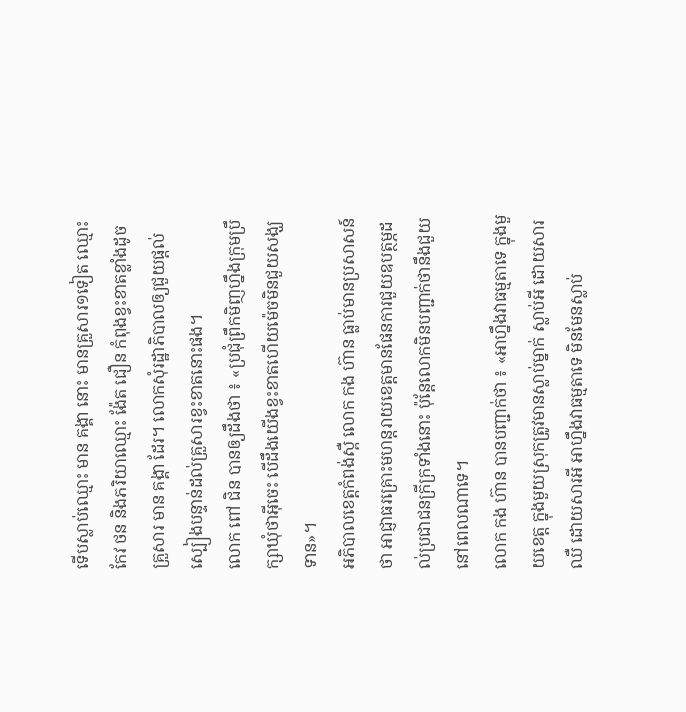ទើបស្លាប់ឈ្មោះ មាន គង្គា នោះ មានគ្រួសារ១ទៀត ឈ្មោះ កែវ ថន និងភរិយាឈ្មោះ ង៉ែត ជឿន កំពុងខ្វះខាតខ្លាំងដូចគ្រួសារ មាន គង្គា ដែរ។ លោកសុំរដ្ឋាភិបាលឲ្យជួយផ្តល់ស្បៀងបន្ទាន់ដល់គ្រួសារខ្វះខាតនោះផង។
លោក ពៅ ជិន បានឲ្យដឹងថា ៖ «ប្រជុំព្រឹកមិញហ្នឹងក្រុមប្រឹក្សាឃុំថាអ៊ីចេះ បើដឹងយើងខ្វះខាតហើយម៉េចមិនជួយសង្ឃទាន»។
អភិបាលខេត្តកំពង់ស្ពឺ លោក កង ហ៊ាន ធ្លាប់មានប្រសាសន៍ថា អាជ្ញាធរគ្រោះមហន្តរាយខេត្តមានផែនការជួយឧបត្ថម្ភដល់ប្រជាជនក្រីក្រទាំងនោះ ប៉ុន្តែលោកមិនបញ្ជាក់ថានឹងជួយនៅពេលណាទេ។
លោក កង ហ៊ាន បានបញ្ជាក់ថា ៖ «អាហ្នឹងវាធម្មតាទេ ក្នុងមួយខេត្ត ក្នុងមួយស្រុកត្រូវមានស្លាប់ម្នាក់ ស្លាប់អី ដោយសារឈឺ ដោយសារអី អាហ្នឹងវាធម្មតាទេ មិនមែនស្លាប់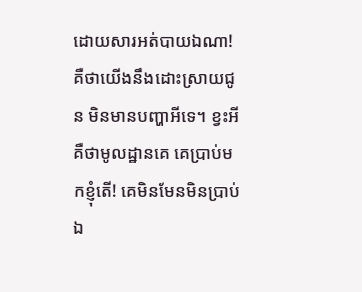ដោយសារអត់បាយឯណា! គឺថាយើងនឹងដោះស្រាយជូន មិនមានបញ្ហាអីទេ។ ខ្វះអីគឺថាមូលដ្ឋានគេ គេប្រាប់មកខ្ញុំតើ! គេមិនមែនមិនប្រាប់ឯ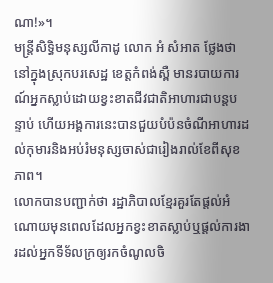ណា!»។
មន្រ្តីសិទ្ធិមនុស្សលីកាដូ លោក អំ សំអាត ថ្លែងថា នៅក្នុងស្រុកបរសេដ្ឋ ខេត្តកំពង់ស្ពឺ មានរបាយការណ៍អ្នកស្លាប់ដោយខ្វះខាតជីវជាតិអាហារជាបន្តបន្ទាប់ ហើយអង្គការនេះបានជួយបំប៉នចំណីអាហារដល់កុមារនិងអប់រំមនុស្សចាស់ជារៀងរាល់ខែពីសុខភាព។
លោកបានបញ្ជាក់ថា រដ្ឋាភិបាលខ្មែរគួរតែផ្តល់អំណោយមុនពេលដែលអ្នកខ្វះខាតស្លាប់ឬផ្តល់ការងារដល់អ្នកទីទ័លក្រឲ្យរកចំណូលចិ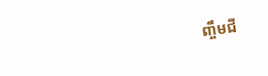ញ្ចឹមជី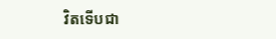វិតទើបជា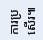ការប្រសើរ៕